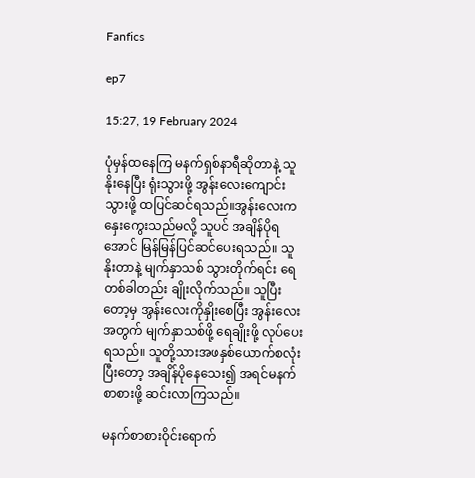Fanfics

ep7

15:27, 19 February 2024

ပုံမှန်ထနေကြ မနက်ရှစ်နာရီဆိုတာနဲ့ သူနိုးနေပြီး ရုံးသွားဖို့ အွန်းလေးကျောင်းသွားဖို့ ထပြင်ဆင်ရသည်။အွန်းလေးက နှေးကွေးသည်မလို့ သူပင် အချိန်ပိုရအောင် မြန်မြန်ပြင်ဆင်ပေးရသည်။ သူနိုးတာနဲ့ မျက်နှာသစ် သွားတိုက်ရင်း ရေတစ်ခါတည်း ချိုးလိုက်သည်။ သူပြီးတော့မှ အွန်းလေးကိုနှိုးစေပြီး အွန်းလေးအတွက် မျက်နှာသစ်ဖို့ ရေချိုးဖို့ လုပ်ပေးရသည်။ သူတို့သားအဖနှစ်ယောက်စလုံးပြီးတော့ အချိန်ပိုနေသေး၍ အရင်မနက်စာစားဖို့ ဆင်းလာကြသည်။

မနက်စာစားဝိုင်းရောက်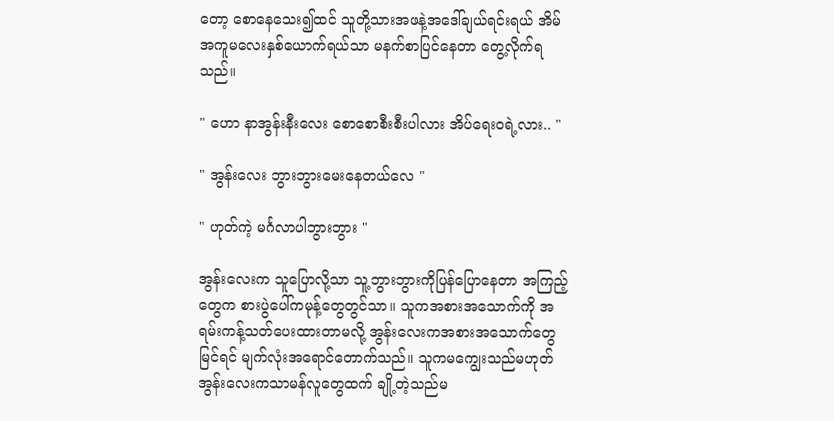တော့ စောနေသေး၍ထင် သူတို့သားအဖနဲ့အဒေါ်ချယ်ရင်းရယ် အိမ်အကူမလေးနှစ်ယောက်ရယ်သာ မနက်စာပြင်နေတာ တွေ့လိုက်ရသည်။

" ဟော နာအွန်းနီးလေး စောစောစီးစီးပါလား အိပ်ရေးဝရဲ့လား.. "

" အွန်းလေး ဘွားဘွားမေးနေတယ်လေ "

" ဟုတ်ကဲ့ မင်္ဂလာပါဘွားဘွား "

အွန်းလေးက သူပြောလို့သာ သူ့ဘွားဘွားကိုပြန်‌ပြောနေတာ အကြည့်တွေက စားပွဲပေါ်ကမုန့်တွေတွင်သာ။ သူကအစားအသောက်ကို အရမ်းကန့်သတ်ပေးထားတာမလို့ အွန်းလေးကအစားအသောက်တွေမြင်ရင် မျက်လုံးအရောင်တောက်သည်။ သူကမကျွေးသည်မဟုတ် အွန်းလေးကသာမန်လူတွေထက် ချို့တဲ့သည်မ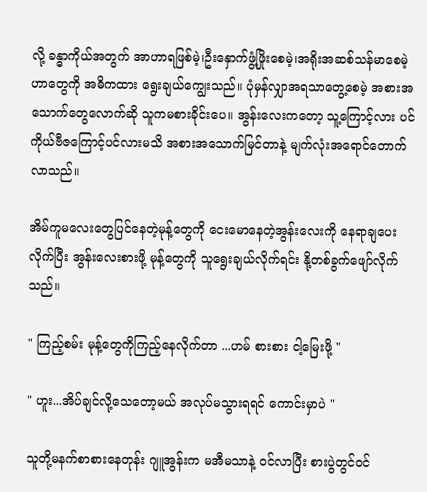လို့ ခန္ဓာကိုယ်အတွက် အာဟာရဖြစ်မဲ့၊ဦးနှောက်ဖွံ့ဖြိုးစေမဲ့၊အရိုးအဆစ်သန်မာစေမဲ့ဟာတွေကို အဓိကထား ရွေးချယ်ကျွေးသည်။ ပုံမှန်လျှာအရသာတွေ့စေမဲ့ အစားအသောက်တွေလောက်ဆို သူကမစားခိုင်းပေ။ အွန်းလေးကတော့ သူ့ကြောင့်လား ပင်ကိုယ်ဗီဇကြောင့်ပင်လားမသိ အစားအသောက်မြင်တာနဲ့ မျက်လုံးအရောင်တောက်လာသည်။

အိမ်ကူမလေးတွေပြင်နေတဲ့မုန့်တွေကို ငေးမောနေတဲ့အွန်းလေးကို နေရာချပေးလိုက်ပြီး အွန်းလေးစားဖို့ မုန့်တွေကို သူရွေးချယ်လိုက်ရင်း နို့တစ်ခွက်ဖျော်လိုက်သည်။

" ကြည့်စမ်း မုန့်‌တွေကိုကြည့်နေလိုက်တာ ...ဟမ် စားစား ငါ့မြေးဖို့ "

" ဟူး...အိပ်ချင်လို့သေတော့မယ် အလုပ်မသွားရရင် ကောင်းမှာပဲ "

သူတို့မနက်စာစားနေတုန်း ဂျူအွန်းက မအီမသာနဲ့ ဝင်လာပြီး စားပွဲတွင်ဝင်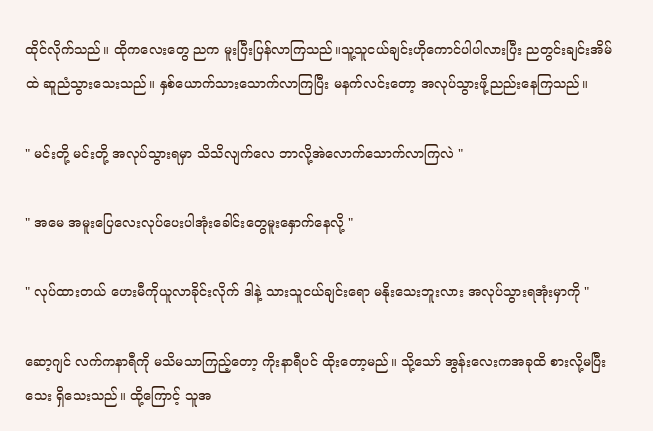ထိုင်လိုက်သည်။ ထို‌ကလေးတွေ ညက မူးပြီးပြန်လာကြသည်။သူ့သူငယ်ချင်းဟိုကောင်ပါပါလားပြီး ညတွင်းချင်းအိမ်ထဲ ဆူညံသွားသေးသည်။ နှစ်ယောက်သားသောက်လာကြပြီး မနက်လင်းတော့ အလုပ်သွားဖို့ညည်းနေကြသည်။

" မင်းတို့ မင်းတို့ အလုပ်သွားရမှာ သိသိလျက်လေ ဘာလို့အဲလောက်သောက်လာကြလဲ "

" အမေ အမူးပြေလေးလုပ်ပေးပါအုံးခေါင်းတွေမူးနှောက်နေလို့ "

" လုပ်ထားတယ် ဟေးမီကိုယူလာခိုင်းလိုက် ဒါနဲ့ သားသူငယ်ချင်းရော မနိုးသေးဘူးလား အလုပ်သွားရအုံးမှာကို "

ဆော့ဂျင် လက်ကနာရီကို မသိမသာကြည့်တော့ ကိုးနာရီပင် ထိုးတော့မည်။ သို့သော် အွန်းလေးကအခုထိ စားလို့မပြီးသေး ရှိသေးသည်။ ထို့ကြောင့် သူအ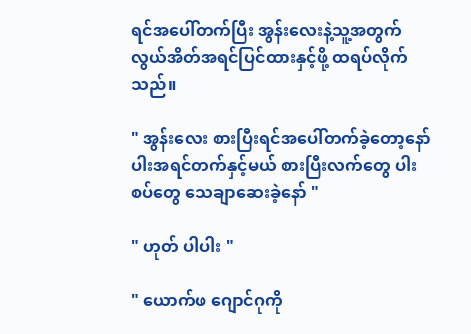ရင်အပေါ်တက်ပြီး အွန်းလေးနဲ့သူ့အတွက် လွယ်အိတ်အရင်ပြင်ထားနှင့်ဖို့ ထရပ်လိုက်သည်။

" အွန်းလေး စားပြီးရင်အပေါ်တက်ခဲ့တော့နော် ပါးအရင်တက်နှင့်မယ် စားပြီးလက်တွေ ပါးစပ်တွေ သေချာဆေးခဲ့နော် "

" ဟုတ် ပါပါး "

" ယောက်ဖ ဂျောင်ဂုကို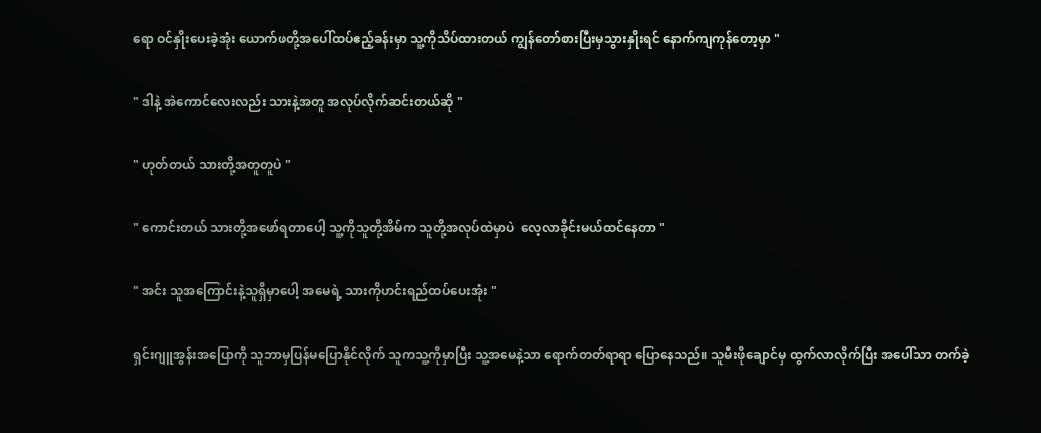ရော ဝင်နှိုးပေးခဲ့အုံး ယောက်ဖတို့အပေါ်ထပ်ဧည့်ခန်းမှာ သူ့ကိုသိပ်ထားတယ် ကျွန်တော်စားပြီးမှသွားနှိုးရင် နောက်ကျကုန်တော့မှာ "

" ဒါနဲ့ အဲကောင်လေးလည်း သားနဲ့အတူ အလုပ်လိုက်ဆင်းတယ်ဆို "

" ဟုတ်တယ် သားတို့အတူတူပဲ "

" ကောင်းတယ် သားတို့အဖော်ရတာပေါ့ သူ့ကိုသူတို့အိမ်က သူတို့အလုပ်ထဲမှာပဲ  လေ့လာခိုင်းမယ်ထင်နေတာ "

" အင်း သူအကြောင်းနဲ့သူရှိမှာပေါ့ အမေရဲ့ သားကိုဟင်းရည်ထပ်ပေးအုံး "

ရှင်းဂျူအွန်းအပြောကို သူဘာမှပြန်မပြောနိုင်လိုက် သူကသူ့ကိုမှာပြီး သူ့အမေနဲ့သာ ရောက်တတ်ရာရာ ပြောနေသည်။ သူမီးဖိုချောင်မှ ထွက်လာလိုက်ပြီး အပေါ်သာ တက်ခဲ့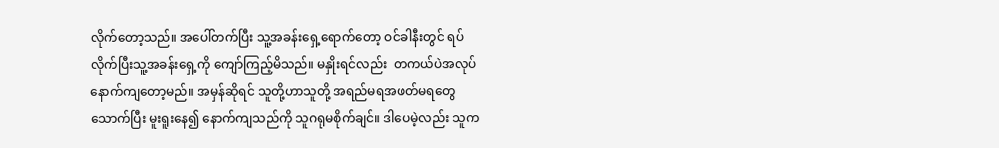လိုက်တော့သည်။ အပေါ်တက်ပြီး သူ့အခန်းရှေ့ရောက်တော့ ဝင်ခါနီးတွင် ရပ်လိုက်ပြီးသူ့အခန်းရှေ့ကို ကျော်ကြည့်မိသည်။ မနှိုးရင်လည်း  တကယ်ပဲအလုပ်နောက်ကျတော့မည်။ အမှန်ဆိုရင် သူတို့ဟာသူတို့ အရည်မရအဖတ်မရတွေသောက်ပြီး မူးရူးနေ၍ နောက်ကျသည်ကို သူဂရုမစိုက်ချင်။ ဒါပေမဲ့လည်း သူက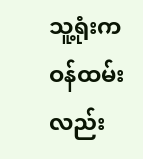သူ့ရုံးကဝန်ထမ်းလည်း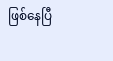ဖြစ်နေပြီ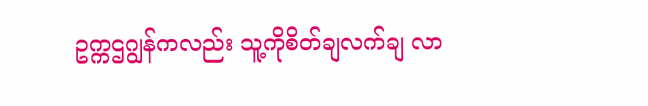ဥက္ကဌဂျွန်ကလည်း သူ့ကိုစိတ်ချလက်ချ လာ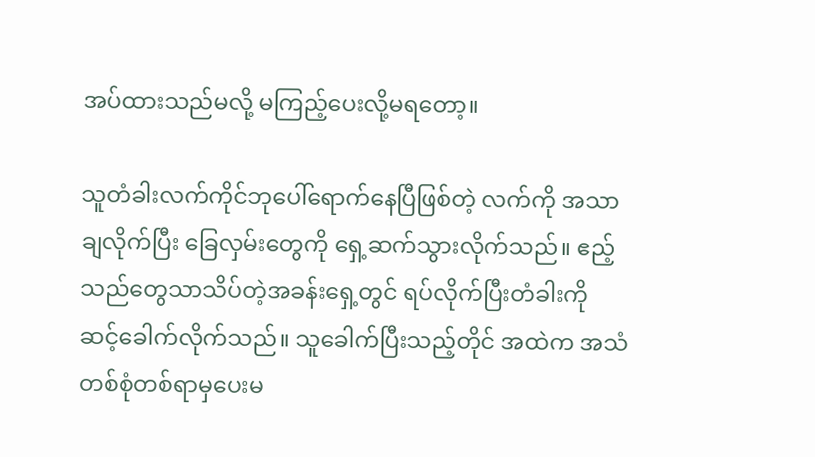အပ်ထားသည်မလို့ မကြည့်ပေးလို့မရတော့။

သူတံခါးလက်ကိုင်ဘုပေါ်ရောက်နေပြီဖြစ်တဲ့ လက်ကို အသာချလိုက်ပြီး ခြေလှမ်းတွေကို ရှေ့ဆက်သွားလိုက်သည်။ ဧည့်သည်တွေသာသိပ်တဲ့အခန်းရှေ့တွင် ရပ်လိုက်ပြီးတံခါးကို ဆင့်ခေါက်လိုက်သည်။ သူခေါက်ပြီးသည့်တိုင် အထဲက အသံတစ်စုံတစ်ရာမှပေးမ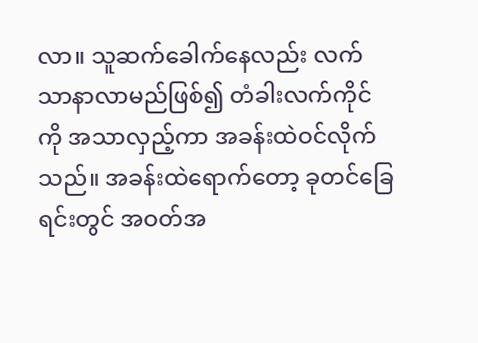လာ။ သူဆက်ခေါက်နေလည်း လက်သာနာလာမည်ဖြစ်၍ တံခါးလက်ကိုင်ကို အသာ‌လှည့်ကာ အခန်းထဲဝင်လိုက်သည်။ အခန်းထဲရောက်တော့ ခုတင်ခြေရင်းတွင် အဝတ်အ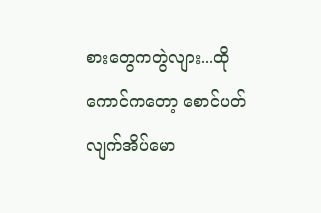စားတွေကတွဲလျား...ထိုကောင်ကတော့ စောင်ပတ်လျက်အိပ်မော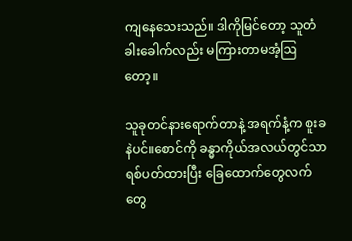ကျနေသေးသည်။ ဒါကိုမြင်တော့ သူတံခါးခေါက်လည်း မကြားတာမအံ့ဩတော့။

သူခုတင်နားရောက်တာနဲ့ အရက်နံ့က စူးခနဲပင်။စောင်ကို ခန္ဓာကိုယ်အလယ်တွင်သာ ရစ်ပတ်ထားပြီး ခြေထောက်တွေလက်တွေ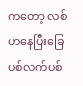ကတော့ လစ်ဟနေပြီးခြေပစ်လက်ပစ်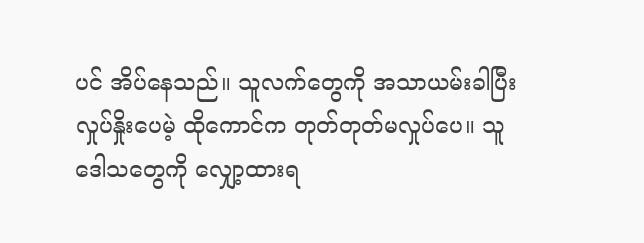ပင် အိပ်နေသည်။ သူလက်တွေကို အသာယမ်းခါပြီးလှုပ်နှိုးပေမဲ့ ထိုကောင်က တုတ်တုတ်မလှုပ်ပေ။ သူဒေါသတွေကို လျှော့ထားရ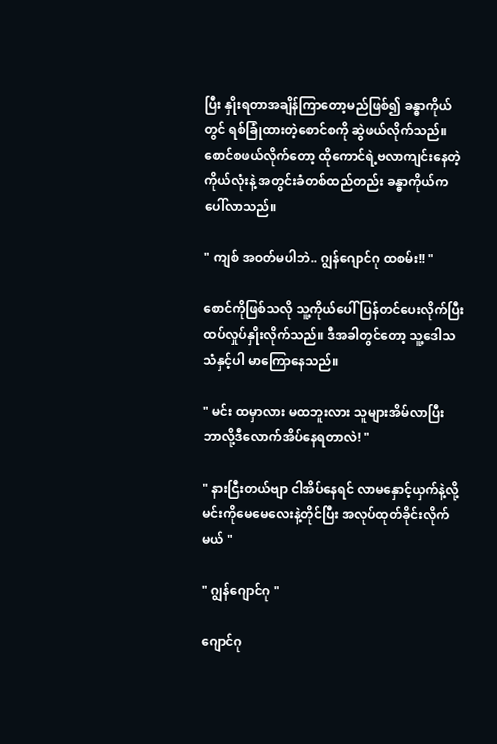ပြီး နှိုးရတာအချိန်ကြာတော့မည်ဖြစ်၍ ခန္ဓာကိုယ်တွင် ရစ်ခြုံထားတဲ့စောင်စကို ဆွဲဖယ်လိုက်သည်။ စောင်စဖယ်လိုက်တော့ ထိုကောင်ရဲ့ဗလာကျင်းနေတဲ့ကိုယ်လုံးနဲ့ အတွင်းခံတစ်ထည်တည်း ခန္ဓာကိုယ်က  ပေါ်လာသည်။

" ကျစ် အဝတ်မပါဘဲ.. ဂျွန်ဂျောင်ဂု ထစမ်း!! "

စောင်ကိုဖြစ်သလို သူ့ကိုယ်ပေါ်ပြန်တင်ပေးလိုက်ပြီး  ထပ်လှုပ်နှိုးလိုက်သည်။ ဒီအခါတွင်တော့ သူ့ဒေါသသံနှင့်ပါ မာကြောနေသည်။

" မင်း ထမှာလား မထဘူးလား သူများအိမ်လာပြီး ဘာလို့ဒီလောက်အိပ်နေရတာလဲ! "

" နားငြီးတယ်ဗျာ ငါအိပ်နေရင် လာမနှောင့်ယှက်နဲ့လို့  မင်းကိုမေမေလေးနဲ့တိုင်ပြီး အလုပ်ထုတ်ခိုင်းလိုက်မယ် "

" ဂျွန်ဂျောင်ဂု "

ဂျောင်ဂု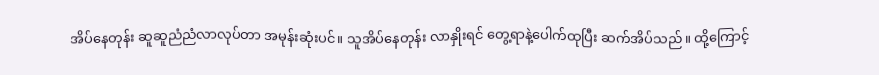အိပ်နေတုန်း ဆူဆူညံညံလာလုပ်တာ အမုန်းဆုံးပင်။ သူအိပ်နေတုန်း လာနှိုးရင် တွေ့ရာနဲ့ပေါက်ထုပြီး ဆက်အိပ်သည်။ ထို့ကြောင့်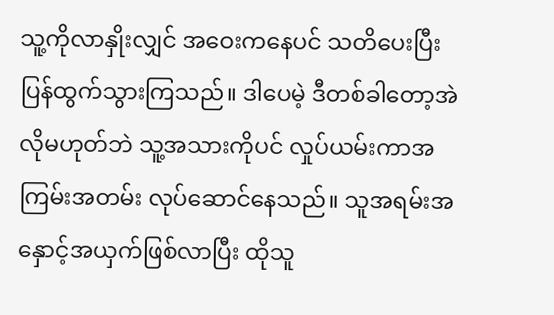သူ့ကိုလာနှိုးလျှင် အဝေးကနေပင် သတိပေးပြီး ပြန်ထွက်သွားကြသည်။ ဒါပေမဲ့ ဒီတစ်ခါတော့အဲလိုမဟုတ်ဘဲ သူ့အသားကိုပင် လှုပ်ယမ်းကာအကြမ်းအတမ်း လုပ်ဆောင်နေသည်။ သူအရမ်းအနှောင့်အယှက်ဖြစ်လာပြီး ထိုသူ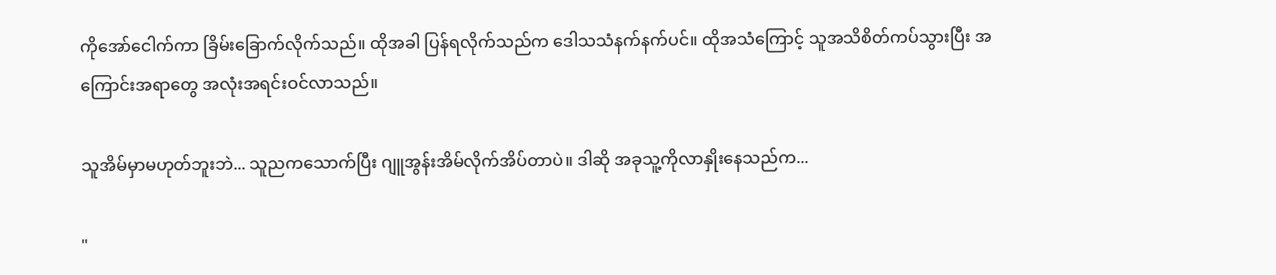ကိုအော်ငေါက်ကာ ခြိမ်းခြောက်လိုက်သည်။ ထိုအခါ ပြန်ရလိုက်သည်က ဒေါသသံနက်နက်ပင်။ ထိုအသံကြောင့် သူအသိစိတ်ကပ်သွားပြီး အကြောင်းအရာတွေ အလုံးအရင်းဝင်လာသည်။

သူအိမ်မှာမဟုတ်ဘူးဘဲ... သူညကသောက်ပြီး ဂျူအွန်းအိမ်လိုက်အိပ်တာပဲ။ ဒါဆို အခုသူ့ကိုလာနှိုးနေသည်က...

"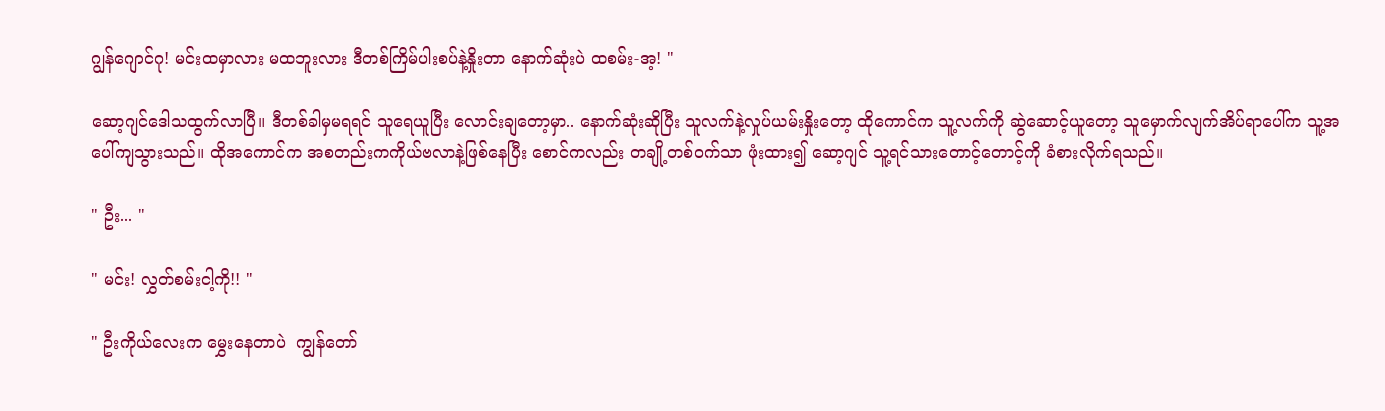ဂျွန်ဂျောင်ဂု! မင်းထမှာလား မထဘူးလား ဒီတစ်ကြိမ်ပါးစပ်နဲ့နှိုးတာ နောက်ဆုံးပဲ ထစမ်း-အ့! "

ဆော့ဂျင်ဒေါသထွက်လာပြီ။ ဒီတစ်ခါမှမရရင် သူရေယူပြီး လောင်းချတော့မှာ.. နောက်ဆုံးဆိုပြီး သူလက်နဲ့လှုပ်ယမ်းနှိုးတော့ ထိုကောင်က သူ့လက်ကို ဆွဲဆောင့်ယူတော့ သူမှောက်လျက်အိပ်ရာပေါ်က သူ့အပေါ်ကျသွားသည်။ ထိုအကောင်က အစတည်းကကိုယ်ဗလာနဲ့ဖြစ်နေပြီး စောင်ကလည်း တချို့တစ်ဝက်သာ ဖုံးထား၍ ဆော့ဂျင် သူ့ရင်သားတောင့်တောင့်ကို ခံစားလိုက်ရသည်။

" ဦး... "

" မင်း! လွှတ်စမ်းငါ့ကို!! "

" ဦးကိုယ်လေးက မွှေးနေတာပဲ  ကျွန်တော်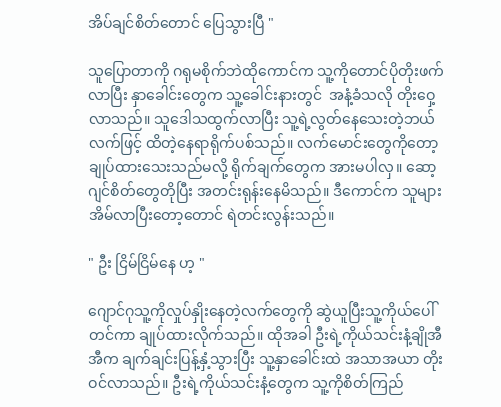အိပ်ချင်စိတ်တောင် ပြေသွားပြီ "

သူပြောတာကို ဂရုမစိုက်ဘဲထိုကောင်က သူ့ကိုတောင်ပိုတိုးဖက်လာပြီး နှာခေါင်းတွေက သူ့‌ခေါင်းနားတွင်  အနံ့ခံသလို တိုးဝှေ့လာသည်။ သူဒေါသထွက်လာပြီး သူ့ရဲ့လွတ်နေသေးတဲ့ဘယ်လက်ဖြင့် ထိတဲ့နေရာရိုက်ပစ်သည်။ လက်မောင်းတွေကိုတော့ ချုပ်ထားသေးသည်မလို့ ရိုက်ချက်တွေက အားမပါလှ။ ဆော့ဂျင်စိတ်တွေတိုပြီး အတင်းရုန်းနေမိသည်။ ဒီကောင်က သူများအိမ်လာပြီးတော့တောင် ရဲတင်းလွန်းသည်။

" ဦး ငြိမ်ငြိမ်နေ ဟ့ "

ဂျောင်ဂုသူ့ကိုလှုပ်နှိုးနေတဲ့လက်တွေကို ဆွဲယူပြီးသူ့ကိုယ်ပေါ်တင်ကာ ချုပ်ထားလိုက်သည်။ ထိုအခါ ဦးရဲ့ကိုယ်သင်းနံ့ချိုအီအီက ချက်ချင်းပြန့်နှံ့သွားပြီး သူ့နှာခေါင်းထဲ အသာအယာ တိုးဝင်လာသည်။ ဦးရဲ့ကိုယ်သင်းနံ့တွေက သူ့ကိုစိတ်ကြည်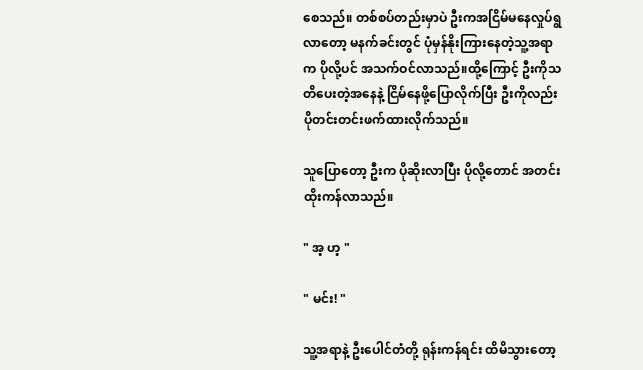စေသည်။ တစ်စပ်တည်းမှာပဲ ဦးကအငြိမ်မနေလှုပ်ရွလာတော့ မနက်ခင်းတွင် ပုံမှန်နိုးကြားနေတဲ့သူ့အရာက ပိုလို့ပင် အသက်ဝင်လာသည်။ထို့ကြောင့် ဦးကိုသတိပေးတဲ့အနေနဲ့ ငြိမ်နေဖို့ပြောလိုက်ပြီး ဦးကိုလည်း ပိုတင်းတင်းဖက်ထားလိုက်သည်။

သူပြောတော့ ဦးက ပိုဆိုးလာပြီး ပို‌လို့တောင် အတင်းထိုးကန်လာသည်။

" အ့ ဟ့ "

" မင်း! "

သူ့အရာနဲ့ ဦးပေါင်တံတို့ ရုန်းကန်ရင်း ထိမိသွားတော့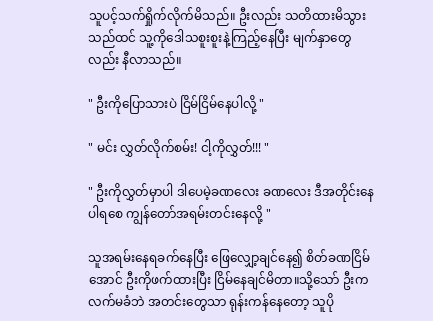သူပင့်သက်ရှိုက်လိုက်မိသည်။ ဦးလည်း သတိထားမိသွားသည်ထင် သူ့ကိုဒေါသစူးစူးနဲ့ကြည့်နေပြီး မျက်နှာတွေလည်း နီလာသည်။

" ဦးကိုပြောသားပဲ ငြိမ်ငြိမ်နေပါလို့ "

" မင်း လွှတ်လိုက်စမ်း! ငါ့ကိုလွှတ်!!! "

" ဦးကိုလွှတ်မှာပါ ဒါပေမဲ့ခဏလေး ခဏလေး ဒီအတိုင်းနေပါရစေ ကျွန်တော်အရမ်းတင်းနေလို့ "

သူအရမ်းနေရခက်နေပြီး ဖြေလျှော့ချင်နေ၍ စိတ်ခဏငြိမ်အောင် ဦးကိုဖက်ထားပြီး ငြိမ်နေချင်မိတာ။သို့သော် ဦးကလက်မခံဘဲ အတင်းတွေသာ ရုန်းကန်နေတော့ သူပို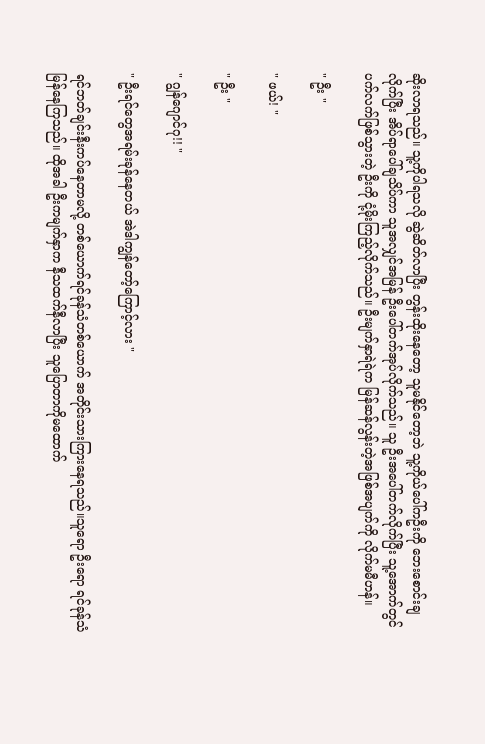ဆိုးလာရသည်။ သူ့ကိုပါရသလို ဆွဲဆိတ်လာပြီး တွန်းထိုးနေတော့ သူမနိုင်တော့ဘဲ သူ့ကိုယ်ပေါ်ကဦးကို ဘေးစောင်းချလိုက်ပြီး အိပ်ရာပေါ်ချသိပ်ကာ သူအလျှင်အမြန် ဦးပေါ်တက်အုပ်လိုက်သည်။ သူ ဦးအပေါ်တက်လိုက်ပြီး သူ့အောက်တွင်ပက်လက်ဖြစ်သွားတဲ့ ဦးကို ငုံ့မိုးကြည့်လိုက်သည်။ ဦးမျက်နှာရဲရဲက မြန်ဆန်လွန်းတဲ့အဖြစ်အပျက်ကို လိုက်မမီဟန်။

" ဦး "

" ဖယ်! "

" ဦး "

" ဂျွန်ဂျောင်ဂု!! "

" ဦးရင်တွေအရမ်းခုန်နေတယ် အဲဒါကျွန်တော့်ကြောင့်လား "

ရင်ဘတ်ချင်းနီးကပ်နေတာမလို့ တစ်ယောက်ရင်ခုန်သံတစ်ယောက် အတိုင်းသားကြားနေရသည်။သူရော ဦးရော ရင်ခုန်သံမြန်နေကြသည်။ ထိုအခါ ဦးကမျက်နှာက နီသထက်နီလာပြီး သူပြောတာကိုမထောက်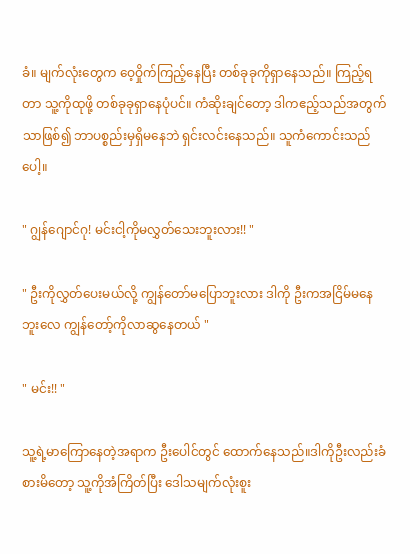ခံ။ မျက်လုံးတွေက ဝေ့ဝှိုက်ကြည့်နေပြီး တစ်ခုခုကိုရှာနေသည်။ ကြည့်ရတာ သူ့ကိုထုဖို့ တစ်ခုခုရှာနေပုံပင်။ ကံဆိုးချင်တော့ ဒါကဧည့်သည်အတွက်သာဖြစ်၍ ဘာပစ္စည်းမှရှိမနေဘဲ ရှင်းလင်းနေသည်။ သူကံကောင်းသည်ပေါ့။

" ဂျွန်ဂျောင်ဂု! မင်းငါ့ကိုမလွှတ်သေးဘူးလား!! "

" ဦးကိုလွှတ်ပေးမယ်လို့ ကျွန်တော်မပြောဘူးလား ဒါကို ဦးကအငြိမ်မနေဘူးလေ ကျွန်တော့်ကိုလာဆွနေတယ် "

" မင်း!! "

သူ့ရဲ့မာကြောနေတဲ့အရာက ဦးပေါင်တွင် ထောက်နေသည်။ဒါကိုဦးလည်းခံစားမိတော့ သူ့ကိုအံကြိတ်ပြီး ဒေါသမျက်လုံးစူး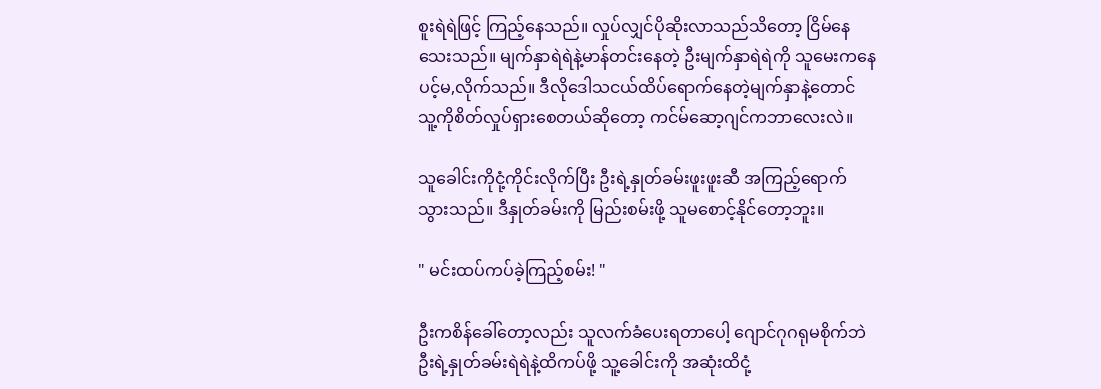စူးရဲရဲဖြင့် ကြည့်နေသည်။ လှုပ်လျှင်ပိုဆိုးလာသည်သိတော့ ငြိမ်နေသေးသည်။ မျက်နှာရဲရဲနဲ့မာန်တင်းနေတဲ့ ဦးမျက်နှာရဲရဲကို သူမေးကနေ ပင့်မ,လိုက်သည်။ ဒီလိုဒေါသငယ်ထိပ်ရောက်နေတဲ့မျက်နှာနဲ့တောင် သူ့ကိုစိတ်လှုပ်ရှားစေတယ်ဆိုတော့ ကင်မ်ဆော့ဂျင်ကဘာလေးလဲ။

သူခေါင်းကိုငုံ့ကိုင်းလိုက်ပြီး ဦးရဲ့နှုတ်ခမ်းဖူးဖူးဆီ အကြည့်ရောက်သွားသည်။ ဒီနှုတ်ခမ်းကို မြည်းစမ်းဖို့ သူမစောင့်နိုင်တော့ဘူး။

" မင်းထပ်ကပ်ခဲ့ကြည့်စမ်း! "

ဦးကစိန်ခေါ်တော့လည်း သူလက်ခံပေးရတာပေါ့ ဂျောင်ဂုဂရုမစိုက်ဘဲ ဦးရဲ့နှုတ်ခမ်းရဲရဲနဲ့ထိကပ်ဖို့ သူ့ခေါင်းကို အဆုံးထိငုံ့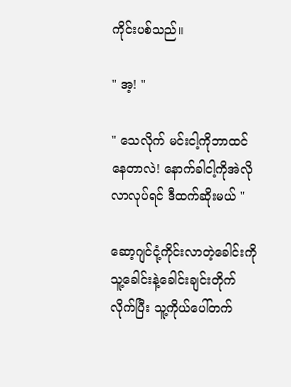ကိုင်းပစ်သည်။

" အ့! "

" သေလိုက် မင်းငါ့ကိုဘာထင်နေတာလဲ! နောက်ခါငါ့ကိုအဲလိုလာလုပ်ရင် ဒီထက်ဆိုးမယ် "

ဆော့ဂျင်ငုံ့ကိုင်းလာတဲ့ခေါင်းကို သူ့ခေါင်းနဲ့ခေါင်းချင်းတိုက်လိုက်ပြီး သူ့ကိုယ်ပေါ်တက်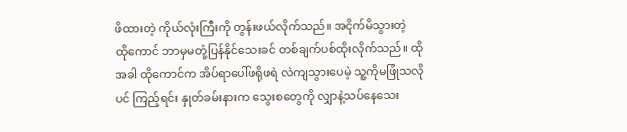ဖိထားတဲ့ ကိုယ်လုံးကြီးကို တွန်းဖယ်လိုက်သည်။ အငိုက်မိသွားတဲ့ထို‌ကောင် ဘာမှမတုံ့ပြန်နိုင်သေးခင် တစ်ချက်ပစ်ထိုးလိုက်သည်။ ထိုအခါ ထိုကောင်က အိပ်ရာပေါ်ဖရိုဖရဲ လဲကျသွားပေမဲ့ သူ့ကိုမဖြုံသလိုပင် ကြည့်ရင်း နှုတ်ခမ်းနားက သွေးစတွေကို လျှာနဲ့သပ်နေသေး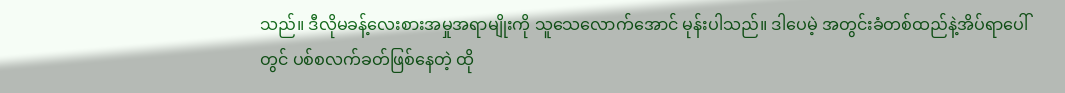သည်။ ဒီလိုမခန့်လေးစားအမှုအရာမျိုးကို သူသေလောက်အောင် မုန်းပါသည်။ ဒါပေမဲ့ အတွင်းခံတစ်ထည်နဲ့အိပ်ရာပေါ်တွင် ပစ်စလက်ခတ်ဖြစ်နေတဲ့ ထို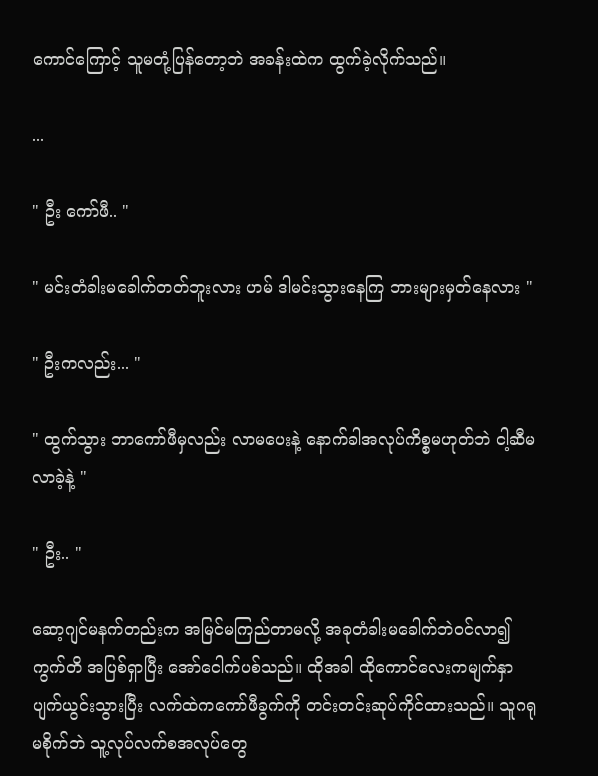ကောင်ကြောင့် သူမတုံ့ပြန်တော့ဘဲ အခန်းထဲက ထွက်ခဲ့လိုက်သည်။

...

" ဦး ကော်ဖီ.. "

" မင်းတံခါးမခေါက်တတ်ဘူးလား ဟမ် ဒါမင်းသွားနေကြ ဘားများမှတ်နေလား "

" ဦးကလည်း... "

" ထွက်သွား ဘာကော်ဖီမှလည်း လာမပေးနဲ့ နောက်ခါအလုပ်ကိစ္စမဟုတ်ဘဲ ငါ့ဆီမလာခဲ့နဲ့ "

" ဦး.. "

ဆော့ဂျင်မနက်တည်းက အမြင်မကြည်တာမလို့ အခုတံခါးမခေါက်ဘဲဝင်လာ၍ ကွက်တိ အပြစ်ရှာပြီး အော်ငေါက်ပစ်သည်။ ထိုအခါ ထိုကောင်လေးကမျက်နှာပျက်ယွင်းသွားပြီး လက်ထဲကကော်ဖီခွက်ကို တင်းတင်းဆုပ်ကိုင်ထားသည်။ သူဂရုမစိုက်ဘဲ သူ့လုပ်လက်စအလုပ်တွေ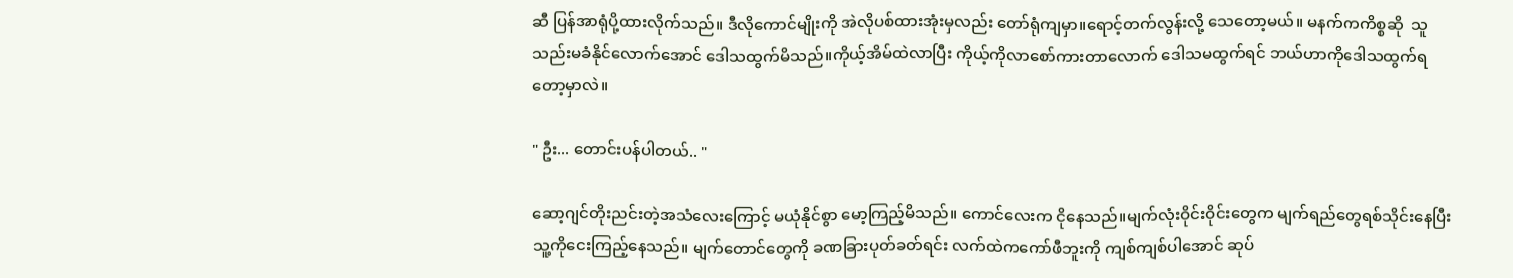ဆီ ပြန်အာရုံပို့ထားလိုက်သည်။ ဒီလိုကောင်မျိုးကို အဲလိုပစ်ထားအုံးမှလည်း တော်ရုံကျမှာ။ရောင့်တက်လွန်းလို့ သေတော့မယ်။ မနက်ကကိစ္စဆို  သူသည်းမခံနိုင်လောက်အောင် ဒေါသထွက်မိသည်။ကိုယ့်အိမ်ထဲလာပြီး ကိုယ့်ကိုလာစော်ကားတာလောက် ဒေါသမထွက်ရင် ဘယ်ဟာကိုဒေါသထွက်ရတော့မှာလဲ။

" ဦး... တောင်းပန်ပါတယ်.. "

ဆော့ဂျင်တိုးညင်းတဲ့အသံလေးကြောင့် မယုံနိုင်စွာ မော့ကြည့်မိသည်။ ကောင်လေးက ငိုနေသည်။မျက်လုံးဝိုင်းဝိုင်းတွေက မျက်ရည်တွေရစ်သိုင်းနေပြီး သူ့ကို‌ငေးကြည့်နေသည်။ မျက်တောင်တွေကို ခဏခြားပုတ်ခတ်ရင်း လက်ထဲကကော်ဖီဘူးကို ကျစ်ကျစ်ပါအောင် ဆုပ်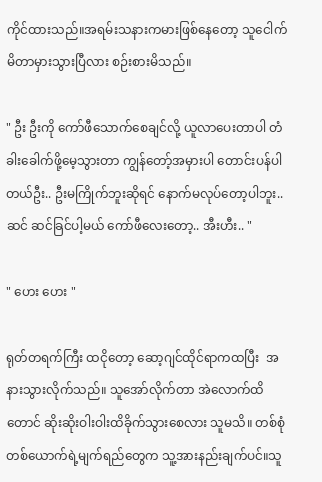ကိုင်ထားသည်။အရမ်းသနားကမားဖြစ်နေတော့ သူငေါက်မိတာမှားသွားပြီလား စဉ်းစားမိသည်။

" ဦး ဦးကို ကော်ဖီသောက်စေချင်လို့ ယူလာပေးတာပါ တံခါးခေါက်ဖို့မေ့သွားတာ ကျွန်တော့်အမှားပါ တောင်းပန်ပါတယ်ဦး.. ဦးမကြိုက်ဘူးဆိုရင် နောက်မလုပ်တော့ပါဘူး.. ဆင် ဆင်ခြင်ပါ့မယ် ကော်ဖီလေးတော့.. အီးဟီး.. "

" ဟေး ဟေး "

ရုတ်တရက်ကြီး ထငိုတော့ ဆော့ဂျင်ထိုင်ရာကထပြီး  အနားသွားလိုက်သည်။ သူအော်လိုက်တာ အဲလောက်ထိတောင် ဆိုးဆိုးဝါးဝါးထိခိုက်သွားစေလား သူမသိ။ တစ်စုံတစ်ယောက်ရဲ့မျက်ရည်တွေက သူ့အားနည်းချက်ပင်။သူ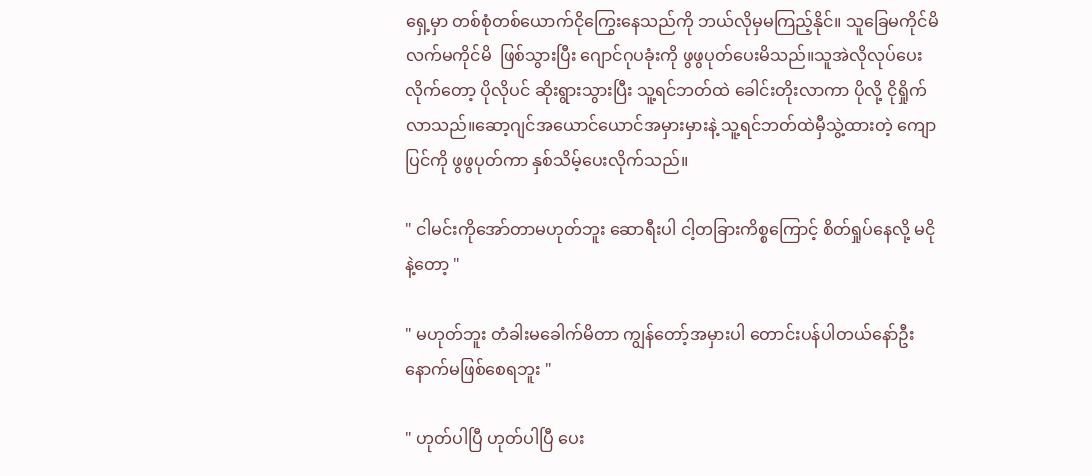ရှေ့မှာ တစ်စုံတစ်ယောက်ငိုကြွေးနေသည်ကို ဘယ်လိုမှမကြည့်နိုင်။ သူခြေမကိုင်မိလက်မကိုင်မိ  ဖြစ်သွားပြီး ဂျောင်ဂုပခုံးကို ဖွဖွပုတ်ပေးမိသည်။သူအဲလိုလုပ်ပေးလိုက်တော့ ပိုလိုပင် ဆိုးရွားသွားပြီး သူ့ရင်ဘတ်ထဲ ခေါင်းတိုးလာကာ ပိုလို့ ငိုရှိုက်လာသည်။ဆော့ဂျင်အယောင်ယောင်အမှားမှားနဲ့ သူ့ရင်ဘတ်ထဲမှီသွဲ့ထားတဲ့‌ ကျောပြင်ကို ဖွဖွပုတ်ကာ နှစ်သိမ့်ပေးလိုက်သည်။

" ငါမင်းကိုအော်တာမဟုတ်ဘူး ဆောရီးပါ ငါ့တခြားကိစ္စကြောင့် စိတ်ရှုပ်နေလို့ မငိုနဲ့တော့ "

" မဟုတ်ဘူး တံခါးမခေါက်မိတာ ကျွန်တော့်အမှားပါ တောင်းပန်ပါတယ်နော်ဦး နောက်မဖြစ်စေရဘူး "

" ဟုတ်ပါပြီ ဟုတ်ပါပြီ ပေး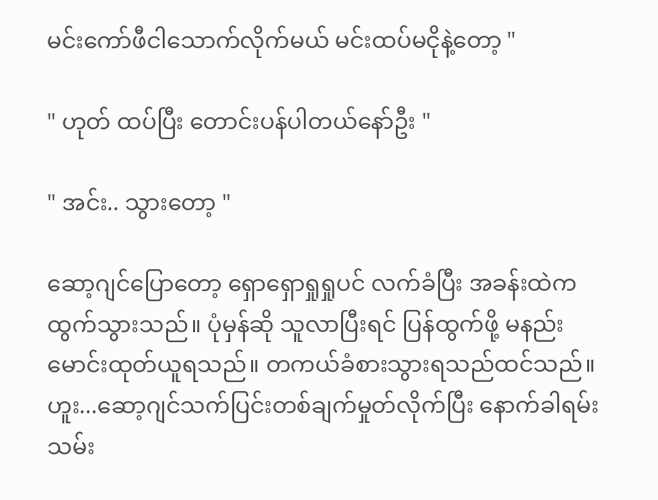မင်းကော်ဖီငါသောက်လိုက်မယ် မင်းထပ်မငိုနဲ့တော့ "

" ဟုတ် ထပ်ပြီး တောင်းပန်ပါတယ်နော်ဦး "

" အင်း.. သွားတော့ "

ဆော့ဂျင်ပြောတော့ ရှောရှောရှုရှုပင် လက်ခံပြီး အခန်းထဲကထွက်သွားသည်။ ပုံမှန်ဆို သူလာပြီးရင် ပြန်ထွက်ဖို့ မနည်းမောင်းထုတ်ယူရသည်။ တကယ်ခံစားသွားရသည်ထင်သည်။ ဟူး...ဆော့ဂျင်သက်ပြင်းတစ်ချက်မှုတ်လိုက်ပြီး နောက်ခါရမ်းသမ်း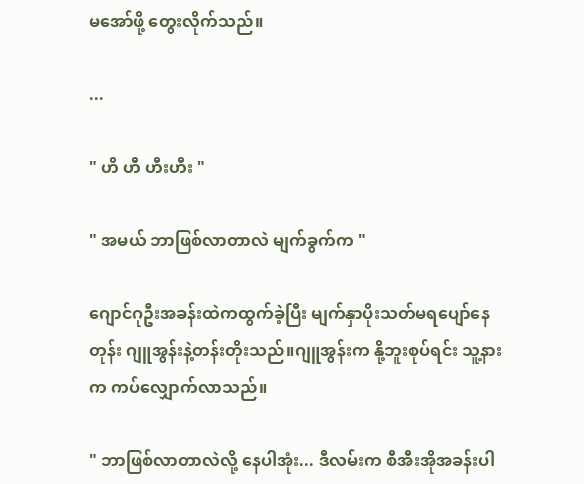မအော်ဖို့ တွေးလိုက်သည်။

...

" ဟိ ဟီ ဟီးဟီး "

" အမယ် ဘာဖြစ်လာတာလဲ မျက်ခွက်က "

ဂျောင်ဂုဦးအခန်းထဲကထွက်ခဲ့ပြီး မျက်နှာပိုးသတ်မရပျော်နေတုန်း ဂျူအွန်းနဲ့တန်းတိုးသည်။ဂျူအွန်းက နို့ဘူးစုပ်ရင်း သူ့နားက ကပ်လျှောက်လာသည်။

" ဘာဖြစ်လာတာလဲလို့ နေပါအုံး... ဒီလမ်းက စီအီးအိုအခန်းပါ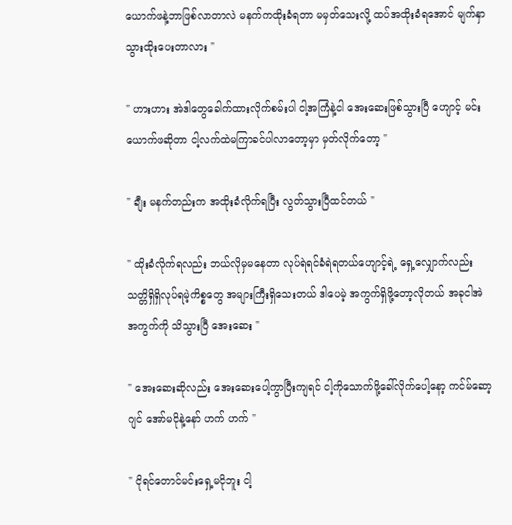ယောက်ဖနဲ့ဘာဖြစ်လာတာလဲ မနက်ကထိုးခံရတာ မမှတ်သေးလို့ ထပ်အထိုးခံရအောင် မျက်နှာသွားထိုးပေးတာလား "

" ဟားဟား အဲဒါတွေခေါက်ထားလိုက်စမ်းပါ ငါ့အကြံနဲ့ငါ အေးဆေးဖြစ်သွားပြီ ဟျောင့် မင်းယောက်ဖဆိုတာ ငါ့လက်ထဲမကြာခင်ပါလာတော့မှာ မှတ်လိုက်တော့ "

" ချီး မနက်တည်းက အထိုးခံလိုက်ရပြီး လွတ်သွားပြီထင်တယ် "

" ထိုးခံလိုက်ရလည်း ဘယ်လိုမှမနေတာ လုပ်ရဲရင်ခံရဲရတယ်ဟျောင့်ရဲ့ ရှေ့လျှောက်လည်း သတ္တိရှိရှိလုပ်ရမဲ့ကိစ္စတွေ အများကြီးရှိသေးတယ် ဒါပေမဲ့ အကွက်ရှိဖို့တော့လိုတယ် အခုငါအဲအကွက်ကို သိသွားပြီ အေးဆေး "

" အေးဆေးဆိုလည်း အေးဆေးပေါ့ကွာပြီးကျရင် ငါ့ကိုသောက်ဖို့ခေါ်လိုက်ပေါ့နော့ ကင်မ်ဆော့ဂျင် အော်မငိုနဲ့နော် ဟက် ဟက် "

" ငိုရင်တောင်မင်းရှေ့မငိုဘူး ငါ့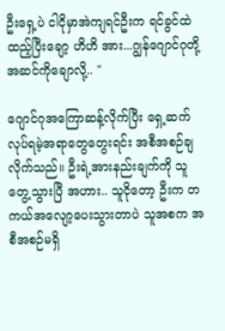ဦးရှေ့ပဲ ငါငိုမှာအဲကျရင်ဦးက ရင်ခွင်ထဲထည့်ပြီးချော့ ဟိဟိ အား...ဂျွန်ဂျောင်ဂုတို့ အဆင်ကိုချောလို့.. "

ဂျောင်ဂုအကြောဆန့်လိုက်ပြီး ရှေ့ဆက်လုပ်ရမဲ့အရာတွေတွေးရင်း အစီအစဉ်ချလိုက်သည်။ ဦးရဲ့အားနည်းချက်ကို သူတွေ့သွားပြီ အဟား.. သူငိုတော့ ဦးက တကယ်အလျော့ပေးသွားတာပဲ သူအစက အစီအစဉ်မရှိ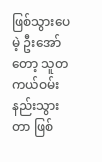ဖြစ်သွားပေမဲ့ ဦးအော်တော့ သူတကယ်ဝမ်းနည်းသွားတာ ဖြစ်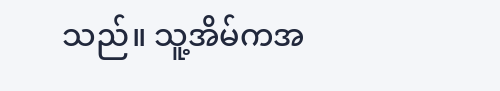သည်။ သူ့အိမ်ကအ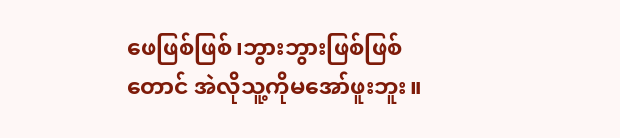ဖေဖြစ်ဖြစ်၊ဘွားဘွားဖြစ်ဖြစ်တောင် အဲလိုသူ့ကိုမအော်ဖူးဘူး။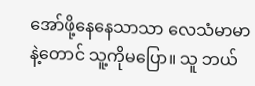အော်ဖို့နေနေသာသာ လေသံမာမာနဲ့တောင် သူ့ကိုမပြော။ သူ ဘယ်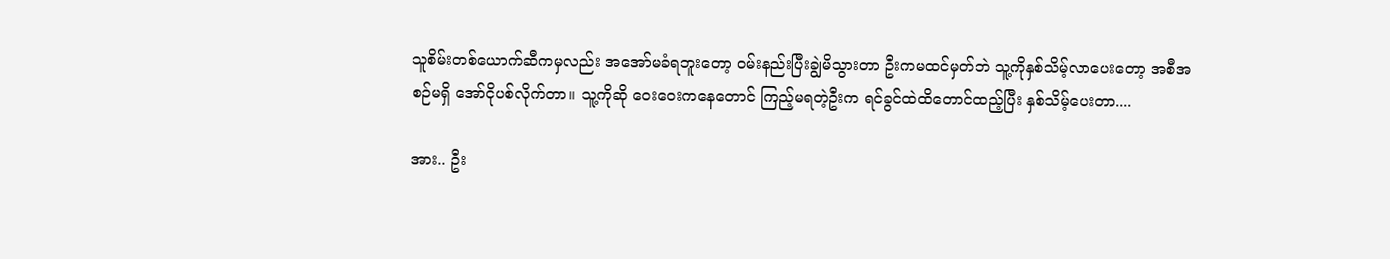သူစိမ်းတစ်ယောက်ဆီကမှလည်း အအော်မခံရဘူးတော့ ဝမ်းနည်းပြီးချွဲမိသွားတာ ဦးကမထင်မှတ်ဘဲ သူ့ကိုနှစ်သိမ့်လာပေးတော့ အစီအစဉ်မရှိ အော်ငိုပစ်လိုက်တာ။ သူ့ကိုဆို ဝေးဝေးကနေတောင် ကြည့်မရတဲ့ဦးက ရင်ခွင်ထဲထိတောင်ထည့်ပြီး နှစ်သိမ့်ပေးတာ....

အား.. ဦး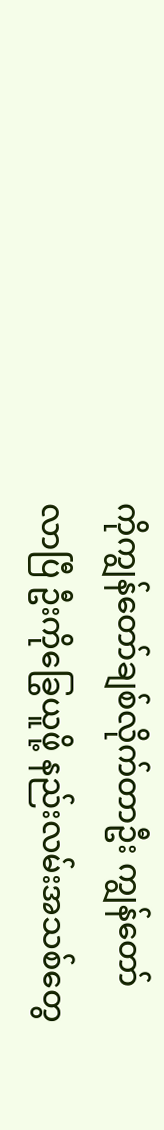ကိုကျွန်တော်ချစ်လိုက်တာဦး ကျွန်တော်လာပြီ ဦးကိုခြွေယူဖို့ နည်းလမ်းအသစ်တွေ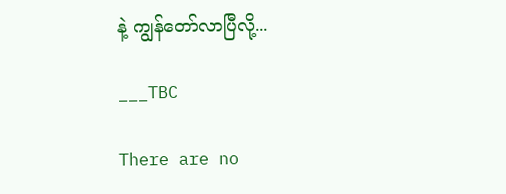နဲ့ ကျွန်တော်လာပြီလို့...

___TBC

There are no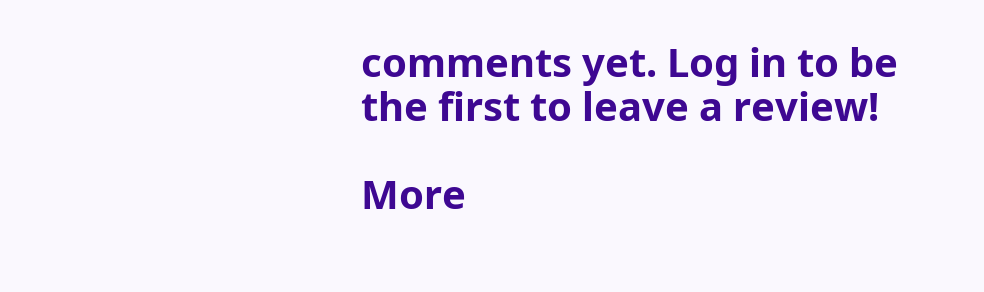comments yet. Log in to be the first to leave a review!

More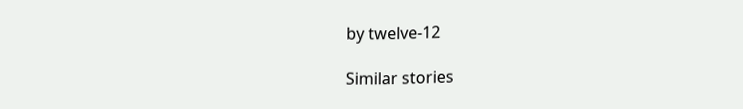by twelve-12

Similar stories